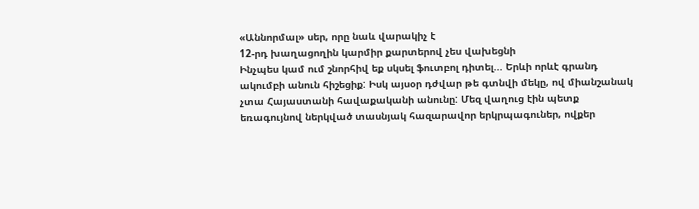«Աննորմալ» սեր, որը նաև վարակիչ է
12-րդ խաղացողին կարմիր քարտերով չես վախեցնի
Ինչպես կամ ում շնորհիվ եք սկսել ֆուտբոլ դիտել... Երևի որևէ գրանդ ակումբի անուն հիշեցիք: Իսկ այսօր դժվար թե գտնվի մեկը, ով միանշանակ չտա Հայաստանի հավաքականի անունը: Մեզ վաղուց էին պետք եռագույնով ներկված տասնյակ հազարավոր երկրպագուներ, ովքեր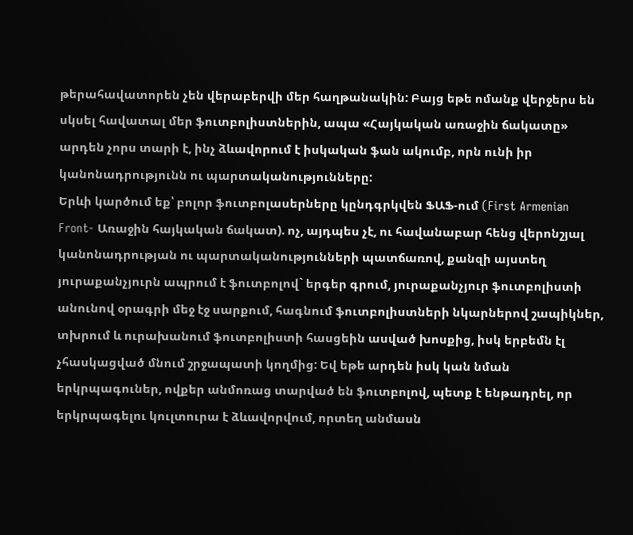թերահավատորեն չեն վերաբերվի մեր հաղթանակին: Բայց եթե ոմանք վերջերս են սկսել հավատալ մեր ֆուտբոլիստներին, ապա «Հայկական առաջին ճակատը» արդեն չորս տարի է, ինչ ձևավորում է իսկական ֆան ակումբ, որն ունի իր կանոնադրությունն ու պարտականությունները:
Երևի կարծում եք՝ բոլոր ֆուտբոլասերները կընդգրկվեն ՖԱՖ-ում (First Armenian Front- Առաջին հայկական ճակատ). ոչ, այդպես չէ, ու հավանաբար հենց վերոնշյալ կանոնադրության ու պարտականությունների պատճառով, քանզի այստեղ յուրաքանչյուրն ապրում է ֆուտբոլով` երգեր գրում, յուրաքանչյուր ֆուտբոլիստի անունով օրագրի մեջ էջ սարքում, հագնում ֆուտբոլիստների նկարներով շապիկներ, տխրում և ուրախանում ֆուտբոլիստի հասցեին ասված խոսքից, իսկ երբեմն էլ չհասկացված մնում շրջապատի կողմից: Եվ եթե արդեն իսկ կան նման երկրպագուներ, ովքեր անմոռաց տարված են ֆուտբոլով, պետք է ենթադրել, որ երկրպագելու կուլտուրա է ձևավորվում, որտեղ անմասն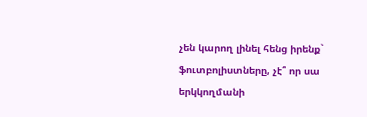չեն կարող լինել հենց իրենք` ֆուտբոլիստները, չէ՞ որ սա երկկողմանի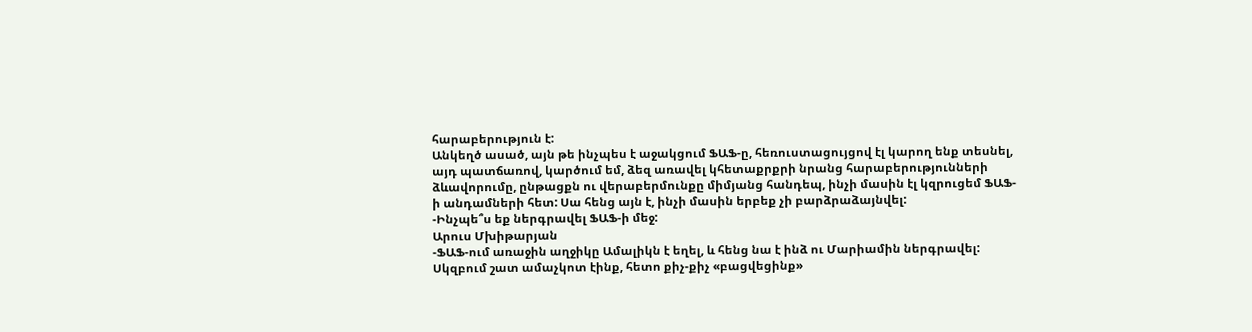հարաբերություն է:
Անկեղծ ասած, այն թե ինչպես է աջակցում ՖԱՖ-ը, հեռուստացույցով էլ կարող ենք տեսնել, այդ պատճառով, կարծում եմ, ձեզ առավել կհետաքրքրի նրանց հարաբերությունների ձևավորումը, ընթացքն ու վերաբերմունքը միմյանց հանդեպ, ինչի մասին էլ կզրուցեմ ՖԱՖ-ի անդամների հետ: Սա հենց այն է, ինչի մասին երբեք չի բարձրաձայնվել:
-Ինչպե՞ս եք ներգրավել ՖԱՖ-ի մեջ:
Արուս Մխիթարյան
-ՖԱՖ-ում առաջին աղջիկը Ամալիկն է եղել, և հենց նա է ինձ ու Մարիամին ներգրավել: Սկզբում շատ ամաչկոտ էինք, հետո քիչ-քիչ «բացվեցինք»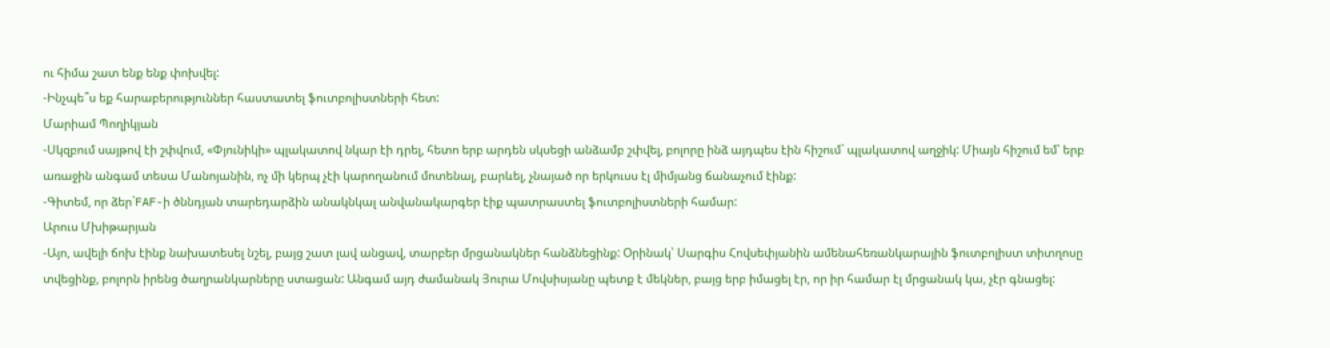ու հիմա շատ ենք ենք փոխվել:
-Ինչպե՞ս եք հարաբերություններ հաստատել ֆուտբոլիստների հետ:
Մարիամ Պողիկյան
-Սկզբում սայթով էի շփվում, «Փյունիկի» պլակատով նկար էի դրել, հետո երբ արդեն սկսեցի անձամբ շփվել, բոլորը ինձ այդպես էին հիշում` պլակատով աղջիկ: Միայն հիշում եմ՝ երբ առաջին անգամ տեսա Մանոյանին, ոչ մի կերպ չէի կարողանում մոտենալ, բարևել, չնայած որ երկուսս էլ միմյանց ճանաչում էինք:
-Գիտեմ, որ ձեր`FAF-ի ծննդյան տարեդարձին անակնկալ անվանակարգեր էիք պատրաստել ֆուտբոլիստների համար:
Արուս Մխիթարյան
-Այո, ավելի ճոխ էինք նախատեսել նշել, բայց շատ լավ անցավ, տարբեր մրցանակներ հանձնեցինք: Օրինակ՝ Սարգիս Հովսեփյանին ամենահեռանկարային ֆուտբոլիստ տիտղոսը տվեցինք, բոլորն իրենց ծաղրանկարները ստացան: Անգամ այդ ժամանակ Յուրա Մովսիսյանը պետք է մեկներ, բայց երբ իմացել էր, որ իր համար էլ մրցանակ կա, չէր գնացել: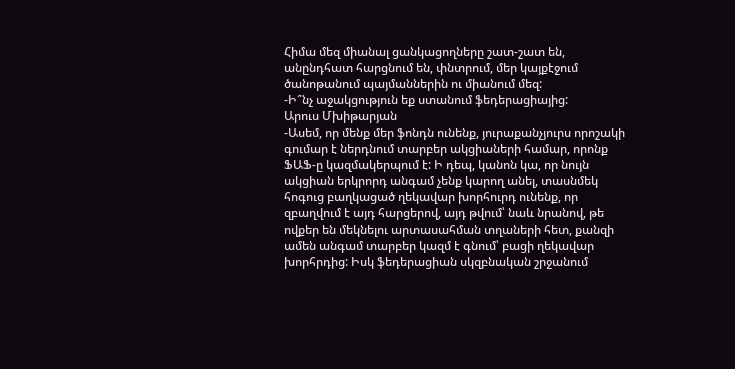Հիմա մեզ միանալ ցանկացողները շատ-շատ են, անընդհատ հարցնում են, փնտրում, մեր կայքէջում ծանոթանում պայմաններին ու միանում մեզ:
-Ի՞նչ աջակցություն եք ստանում ֆեդերացիայից:
Արուս Մխիթարյան
-Ասեմ, որ մենք մեր ֆոնդն ունենք, յուրաքանչյուրս որոշակի գումար է ներդնում տարբեր ակցիաների համար, որոնք ՖԱՖ-ը կազմակերպում է: Ի դեպ, կանոն կա, որ նույն ակցիան երկրորդ անգամ չենք կարող անել, տասնմեկ հոգուց բաղկացած ղեկավար խորհուրդ ունենք, որ զբաղվում է այդ հարցերով, այդ թվում՝ նաև նրանով, թե ովքեր են մեկնելու արտասահման տղաների հետ, քանզի ամեն անգամ տարբեր կազմ է գնում՝ բացի ղեկավար խորհրդից: Իսկ ֆեդերացիան սկզբնական շրջանում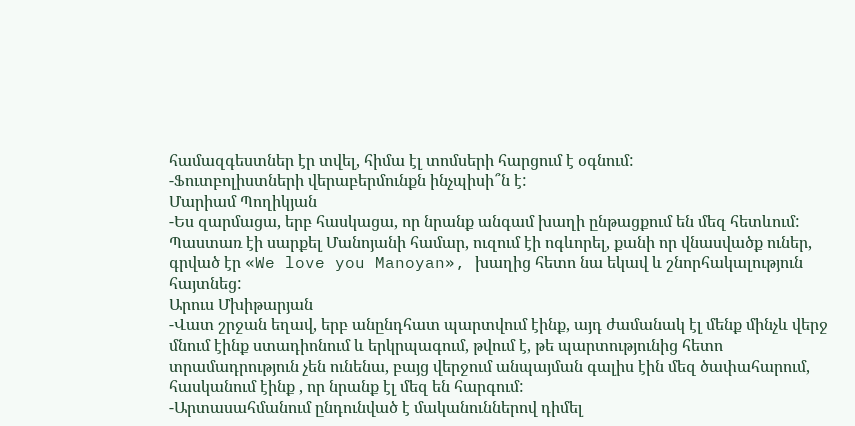համազգեստներ էր տվել, հիմա էլ տոմսերի հարցում է օգնում:
-Ֆուտբոլիստների վերաբերմունքն ինչպիսի՞ն է:
Մարիամ Պողիկյան
-Ես զարմացա, երբ հասկացա, որ նրանք անգամ խաղի ընթացքում են մեզ հետևում: Պաստառ էի սարքել Մանոյանի համար, ուզում էի ոգևորել, քանի որ վնասվածք ուներ, գրված էր «We love you Manoyan», խաղից հետո նա եկավ և շնորհակալություն հայտնեց:
Արուս Մխիթարյան
-Վատ շրջան եղավ, երբ անընդհատ պարտվում էինք, այդ ժամանակ էլ մենք մինչև վերջ մնում էինք ստադիոնում և երկրպագում, թվում է, թե պարտությունից հետո տրամադրություն չեն ունենա, բայց վերջում անպայման գալիս էին մեզ ծափահարում, հասկանում էինք , որ նրանք էլ մեզ են հարգում:
-Արտասահմանում ընդունված է մականուններով դիմել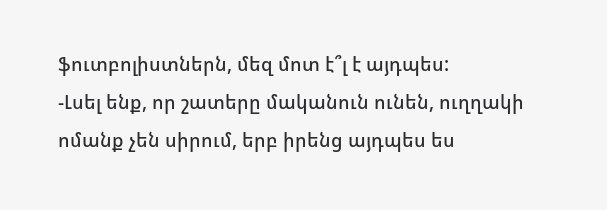ֆուտբոլիստներն, մեզ մոտ է՞լ է այդպես:
-Լսել ենք, որ շատերը մականուն ունեն, ուղղակի ոմանք չեն սիրում, երբ իրենց այդպես ես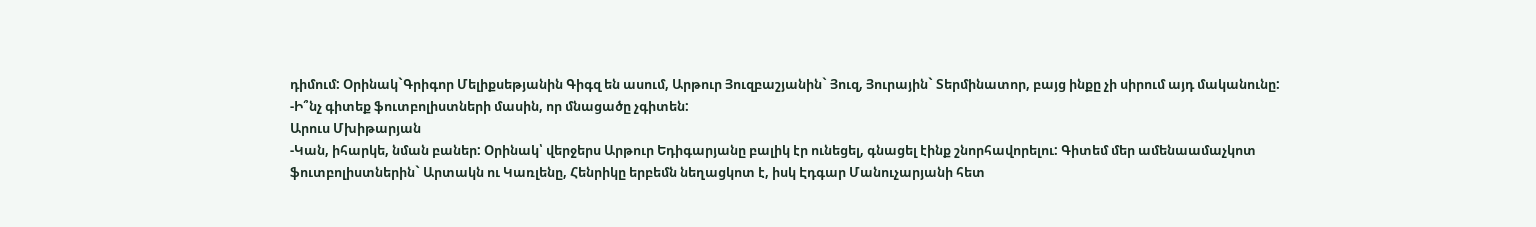դիմում: Օրինակ`Գրիգոր Մելիքսեթյանին Գիգզ են ասում, Արթուր Յուզբաշյանին` Յուզ, Յուրային` Տերմինատոր, բայց ինքը չի սիրում այդ մականունը:
-Ի՞նչ գիտեք ֆուտբոլիստների մասին, որ մնացածը չգիտեն:
Արուս Մխիթարյան
-Կան, իհարկե, նման բաներ: Օրինակ՝ վերջերս Արթուր Եդիգարյանը բալիկ էր ունեցել, գնացել էինք շնորհավորելու: Գիտեմ մեր ամենաամաչկոտ ֆուտբոլիստներին` Արտակն ու Կառլենը, Հենրիկը երբեմն նեղացկոտ է, իսկ Էդգար Մանուչարյանի հետ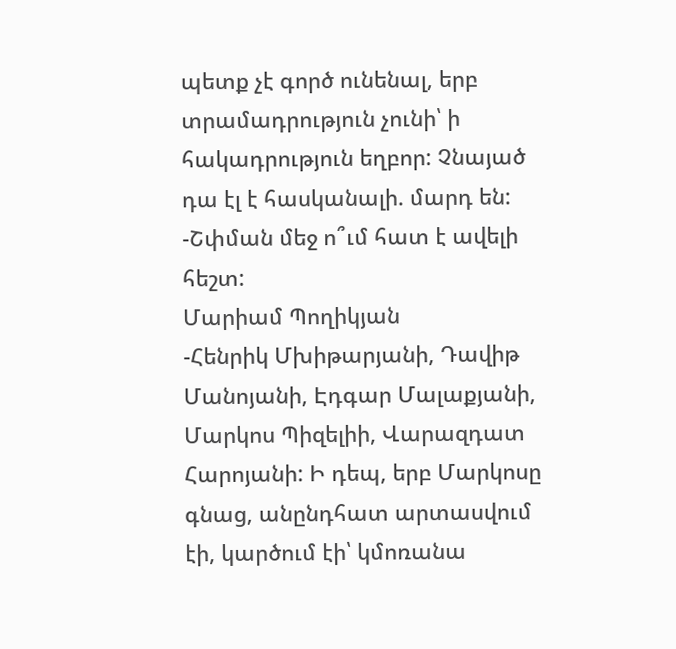պետք չէ գործ ունենալ, երբ տրամադրություն չունի՝ ի հակադրություն եղբոր: Չնայած դա էլ է հասկանալի. մարդ են:
-Շփման մեջ ո՞ւմ հատ է ավելի հեշտ:
Մարիամ Պողիկյան
-Հենրիկ Մխիթարյանի, Դավիթ Մանոյանի, Էդգար Մալաքյանի, Մարկոս Պիզելիի, Վարազդատ Հարոյանի: Ի դեպ, երբ Մարկոսը գնաց, անընդհատ արտասվում էի, կարծում էի՝ կմոռանա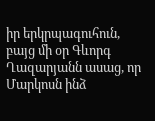իր երկրպագուհուն, բայց մի օր Գևորգ Ղազարյանն ասաց, որ Մարկոսն ինձ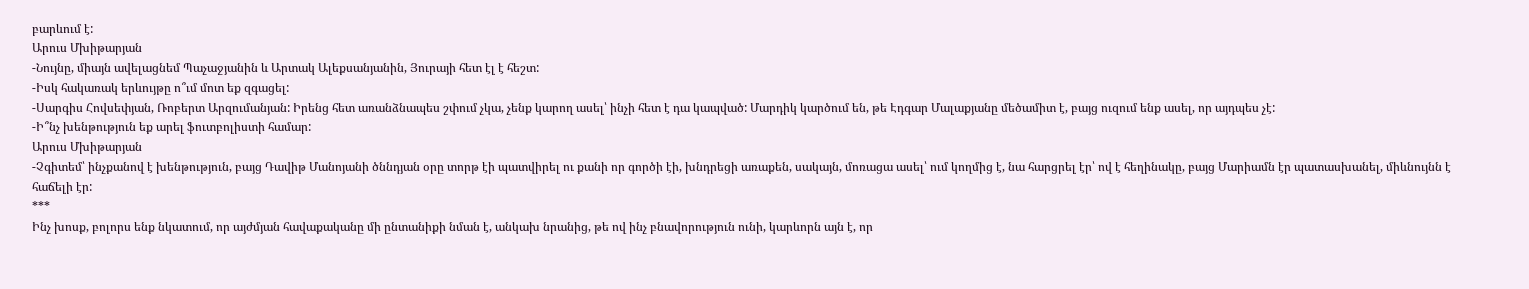բարևում է:
Արուս Մխիթարյան
-Նույնը, միայն ավելացնեմ Պաչաջյանին և Արտակ Ալեքսանյանին, Յուրայի հետ էլ է հեշտ:
-Իսկ հակառակ երևույթը ո՞ւմ մոտ եք զգացել:
-Սարգիս Հովսեփյան, Ռոբերտ Արզումանյան: Իրենց հետ առանձնապես շփում չկա, չենք կարող ասել՝ ինչի հետ է դա կապված: Մարդիկ կարծում են, թե Էդգար Մալաքյանը մեծամիտ է, բայց ուզում ենք ասել, որ այդպես չէ:
-Ի՞նչ խենթություն եք արել ֆուտբոլիստի համար:
Արուս Մխիթարյան
-Չգիտեմ՝ ինչքանով է խենթություն, բայց Դավիթ Մանոյանի ծննդյան օրը տորթ էի պատվիրել ու քանի որ գործի էի, խնդրեցի առաքեն, սակայն, մոռացա ասել՝ ում կողմից է, նա հարցրել էր՝ ով է հեղինակը, բայց Մարիամն էր պատասխանել, միևնույնն է հաճելի էր:
***
Ինչ խոսք, բոլորս ենք նկատում, որ այժմյան հավաքականը մի ընտանիքի նման է, անկախ նրանից, թե ով ինչ բնավորություն ունի, կարևորն այն է, որ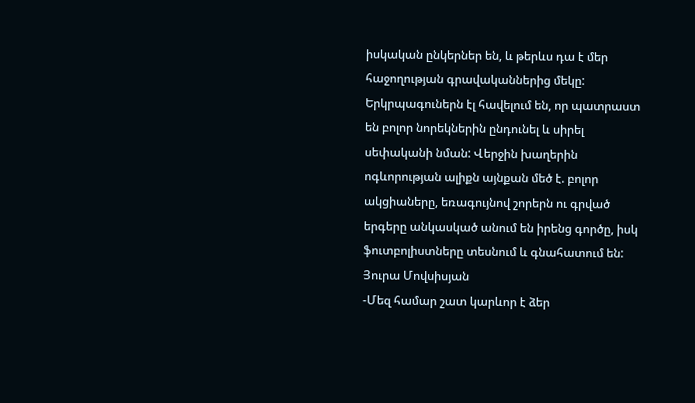իսկական ընկերներ են, և թերևս դա է մեր հաջողության գրավականներից մեկը: Երկրպագուներն էլ հավելում են, որ պատրաստ են բոլոր նորեկներին ընդունել և սիրել սեփականի նման: Վերջին խաղերին ոգևորության ալիքն այնքան մեծ է. բոլոր ակցիաները, եռագույնով շորերն ու գրված երգերը անկասկած անում են իրենց գործը, իսկ ֆուտբոլիստները տեսնում և գնահատում են:
Յուրա Մովսիսյան
-Մեզ համար շատ կարևոր է ձեր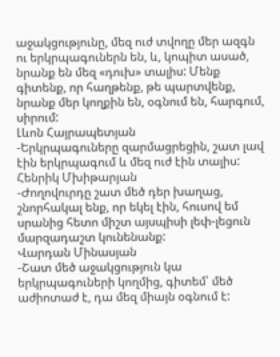աջակցությունը, մեզ ուժ տվողը մեր ազգն ու երկրպագուներն են, և, կոպիտ ասած, նրանք են մեզ «դուխ» տալիս: Մենք գիտենք, որ հաղթենք, թե պարտվենք, նրանք մեր կողքին են, օգնում են, հարգում, սիրում:
Լևոն Հայրապետյան
-Երկրպագուները զարմացրեցին, շատ լավ էին երկրպագում և մեզ ուժ էին տալիս:
Հենրիկ Մխիթարյան
-Ժողովուրդը շատ մեծ դեր խաղաց, շնորհակալ ենք, որ եկել էին, հուսով եմ սրանից հետո միշտ այսպիսի լեփ-լեցուն մարզադաշտ կունենանք:
Վարդան Մինասյան
-Շատ մեծ աջակցություն կա երկրպագուների կողմից, գիտեմ՝ մեծ աժիոտաժ է, դա մեզ միայն օգնում է: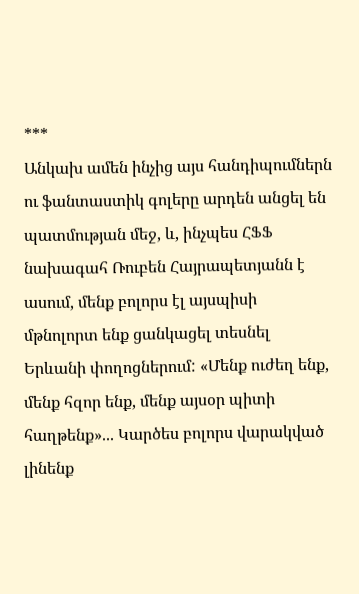***
Անկախ ամեն ինչից այս հանդիպումներն ու ֆանտաստիկ գոլերը արդեն անցել են պատմության մեջ, և, ինչպես ՀՖՖ նախագահ Ռուբեն Հայրապետյանն է ասում, մենք բոլորս էլ այսպիսի մթնոլորտ ենք ցանկացել տեսնել Երևանի փողոցներում: «Մենք ուժեղ ենք, մենք հզոր ենք, մենք այսօր պիտի հաղթենք»... Կարծես բոլորս վարակված լինենք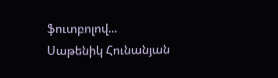ֆուտբոլով...
Սաթենիկ Հունանյան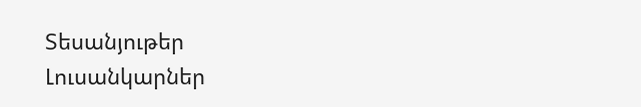Տեսանյութեր
Լուսանկարներ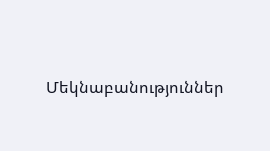Մեկնաբանություններ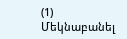(1)
Մեկնաբանել